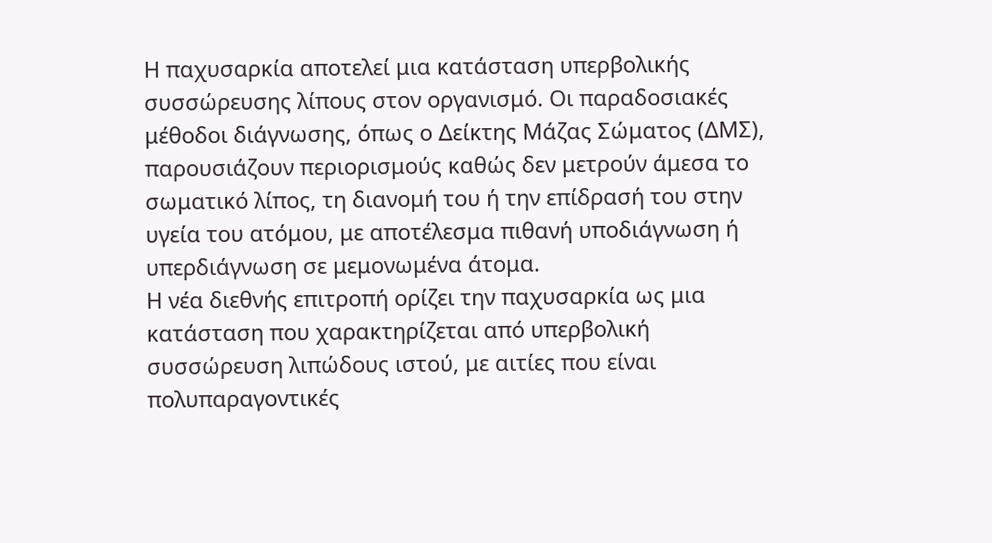Η παχυσαρκία αποτελεί μια κατάσταση υπερβολικής συσσώρευσης λίπους στον οργανισμό. Οι παραδοσιακές μέθοδοι διάγνωσης, όπως ο Δείκτης Μάζας Σώματος (ΔΜΣ), παρουσιάζουν περιορισμούς καθώς δεν μετρούν άμεσα το σωματικό λίπος, τη διανομή του ή την επίδρασή του στην υγεία του ατόμου, με αποτέλεσμα πιθανή υποδιάγνωση ή υπερδιάγνωση σε μεμονωμένα άτομα.
Η νέα διεθνής επιτροπή ορίζει την παχυσαρκία ως μια κατάσταση που χαρακτηρίζεται από υπερβολική συσσώρευση λιπώδους ιστού, με αιτίες που είναι πολυπαραγοντικές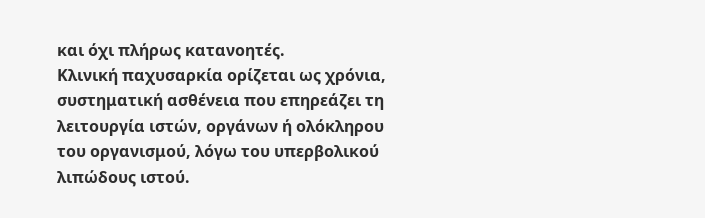και όχι πλήρως κατανοητές.
Κλινική παχυσαρκία ορίζεται ως χρόνια, συστηματική ασθένεια που επηρεάζει τη λειτουργία ιστών, οργάνων ή ολόκληρου του οργανισμού, λόγω του υπερβολικού λιπώδους ιστού.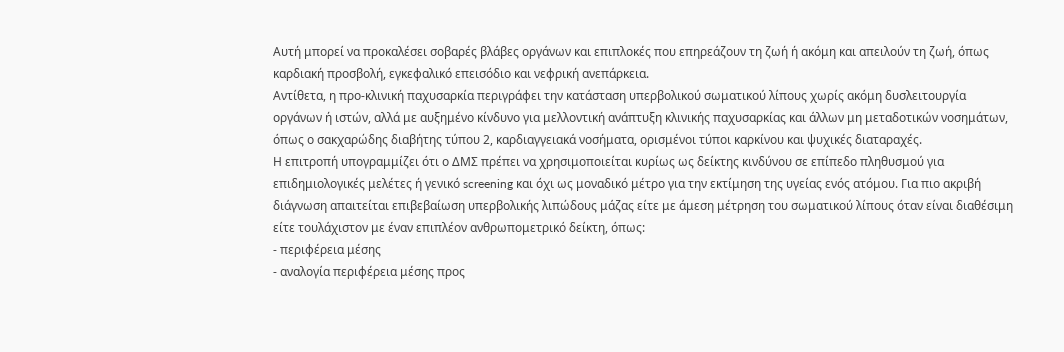Αυτή μπορεί να προκαλέσει σοβαρές βλάβες οργάνων και επιπλοκές που επηρεάζουν τη ζωή ή ακόμη και απειλούν τη ζωή, όπως καρδιακή προσβολή, εγκεφαλικό επεισόδιο και νεφρική ανεπάρκεια.
Αντίθετα, η προ-κλινική παχυσαρκία περιγράφει την κατάσταση υπερβολικού σωματικού λίπους χωρίς ακόμη δυσλειτουργία οργάνων ή ιστών, αλλά με αυξημένο κίνδυνο για μελλοντική ανάπτυξη κλινικής παχυσαρκίας και άλλων μη μεταδοτικών νοσημάτων, όπως ο σακχαρώδης διαβήτης τύπου 2, καρδιαγγειακά νοσήματα, ορισμένοι τύποι καρκίνου και ψυχικές διαταραχές.
Η επιτροπή υπογραμμίζει ότι ο ΔΜΣ πρέπει να χρησιμοποιείται κυρίως ως δείκτης κινδύνου σε επίπεδο πληθυσμού για επιδημιολογικές μελέτες ή γενικό screening και όχι ως μοναδικό μέτρο για την εκτίμηση της υγείας ενός ατόμου. Για πιο ακριβή διάγνωση απαιτείται επιβεβαίωση υπερβολικής λιπώδους μάζας είτε με άμεση μέτρηση του σωματικού λίπους όταν είναι διαθέσιμη είτε τουλάχιστον με έναν επιπλέον ανθρωπομετρικό δείκτη, όπως:
- περιφέρεια μέσης
- αναλογία περιφέρεια μέσης προς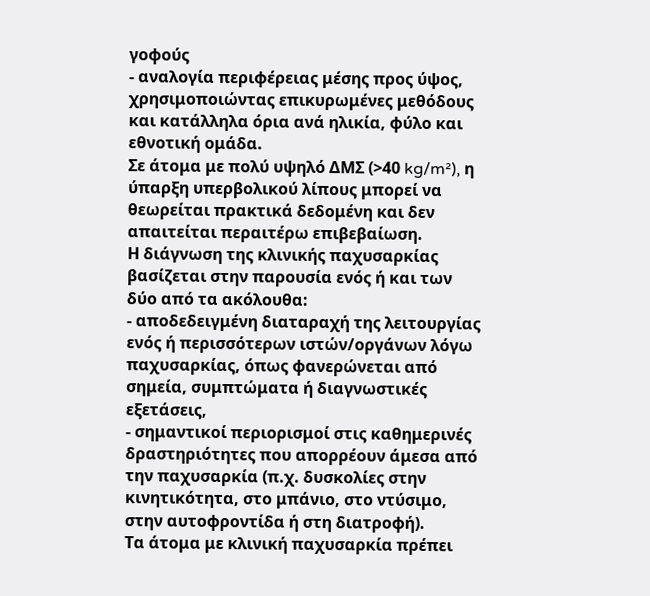γοφούς
- αναλογία περιφέρειας μέσης προς ύψος,
χρησιμοποιώντας επικυρωμένες μεθόδους και κατάλληλα όρια ανά ηλικία, φύλο και εθνοτική ομάδα.
Σε άτομα με πολύ υψηλό ΔΜΣ (>40 kg/m²), η ύπαρξη υπερβολικού λίπους μπορεί να θεωρείται πρακτικά δεδομένη και δεν απαιτείται περαιτέρω επιβεβαίωση.
Η διάγνωση της κλινικής παχυσαρκίας βασίζεται στην παρουσία ενός ή και των δύο από τα ακόλουθα:
- αποδεδειγμένη διαταραχή της λειτουργίας ενός ή περισσότερων ιστών/οργάνων λόγω παχυσαρκίας, όπως φανερώνεται από σημεία, συμπτώματα ή διαγνωστικές εξετάσεις,
- σημαντικοί περιορισμοί στις καθημερινές δραστηριότητες που απορρέουν άμεσα από την παχυσαρκία (π.χ. δυσκολίες στην κινητικότητα, στο μπάνιο, στο ντύσιμο, στην αυτοφροντίδα ή στη διατροφή).
Τα άτομα με κλινική παχυσαρκία πρέπει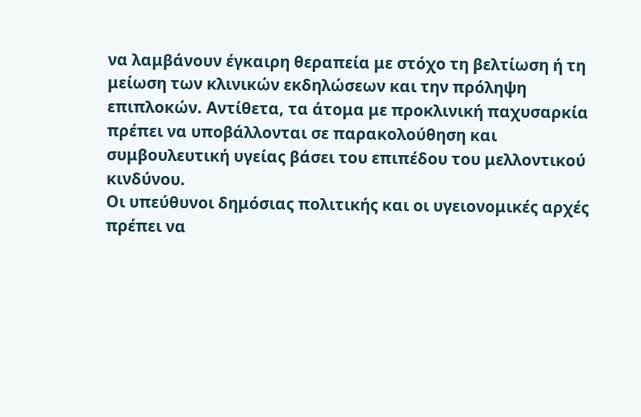να λαμβάνουν έγκαιρη θεραπεία με στόχο τη βελτίωση ή τη μείωση των κλινικών εκδηλώσεων και την πρόληψη επιπλοκών. Αντίθετα, τα άτομα με προκλινική παχυσαρκία πρέπει να υποβάλλονται σε παρακολούθηση και συμβουλευτική υγείας βάσει του επιπέδου του μελλοντικού κινδύνου.
Οι υπεύθυνοι δημόσιας πολιτικής και οι υγειονομικές αρχές πρέπει να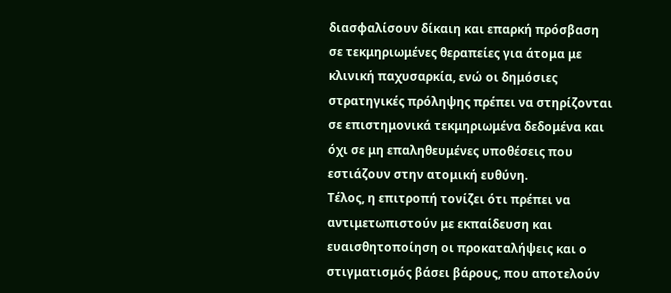διασφαλίσουν δίκαιη και επαρκή πρόσβαση σε τεκμηριωμένες θεραπείες για άτομα με κλινική παχυσαρκία, ενώ οι δημόσιες στρατηγικές πρόληψης πρέπει να στηρίζονται σε επιστημονικά τεκμηριωμένα δεδομένα και όχι σε μη επαληθευμένες υποθέσεις που εστιάζουν στην ατομική ευθύνη.
Τέλος, η επιτροπή τονίζει ότι πρέπει να αντιμετωπιστούν με εκπαίδευση και ευαισθητοποίηση οι προκαταλήψεις και ο στιγματισμός βάσει βάρους, που αποτελούν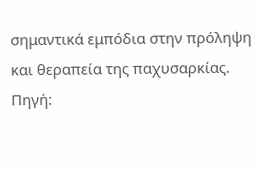σημαντικά εμπόδια στην πρόληψη και θεραπεία της παχυσαρκίας.
Πηγή: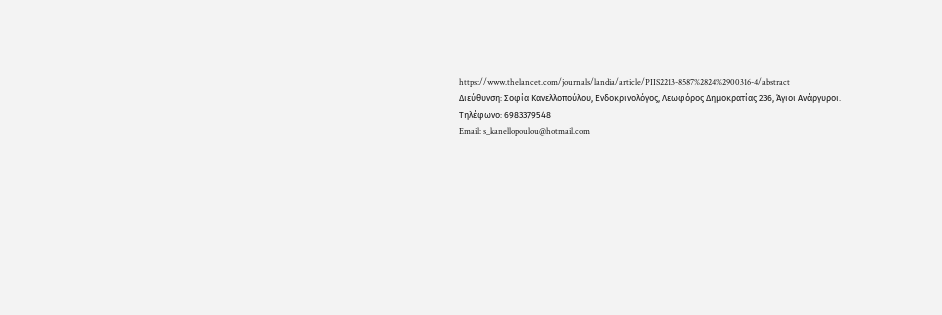https://www.thelancet.com/journals/landia/article/PIIS2213-8587%2824%2900316-4/abstract
Διεύθυνση: Σοφία Κανελλοπούλου, Ενδοκρινολόγος, Λεωφόρος Δημοκρατίας 236, Άγιοι Ανάργυροι.
Τηλέφωνο: 6983379548
Email: s_kanellopoulou@hotmail.com